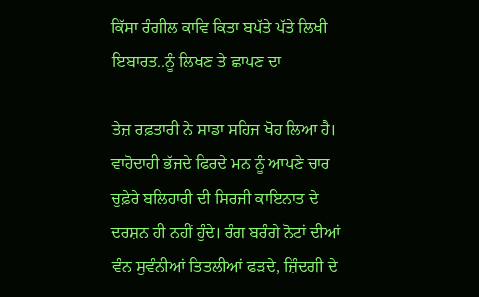ਕਿੱਸਾ ਰੰਗੀਲ ਕਾਵਿ ਕਿਤਾ ਬਪੱਤੇ ਪੱਤੇ ਲਿਖੀ ਇਬਾਰਤ..ਨੂੰ ਲਿਖਣ ਤੇ ਛਾਪਣ ਦਾ

ਤੇਜ਼ ਰਫ਼ਤਾਰੀ ਨੇ ਸਾਡਾ ਸਹਿਜ ਖੋਹ ਲਿਆ ਹੈ। ਵਾਹੋਦਾਹੀ ਭੱਜਦੇ ਫਿਰਦੇ ਮਨ ਨੂੰ ਆਪਣੇ ਚਾਰ ਚੁਫ਼ੇਰੇ ਬਲਿਹਾਰੀ ਦੀ ਸਿਰਜੀ ਕਾਇਨਾਤ ਦੇ ਦਰਸ਼ਨ ਹੀ ਨਹੀਂ ਹੁੰਦੇ। ਰੰਗ ਬਰੰਗੇ ਨੋਟਾਂ ਦੀਆਂ ਵੰਨ ਸੁਵੰਨੀਆਂ ਤਿਤਲੀਆਂ ਫੜਦੇ, ਜ਼ਿੰਦਗੀ ਦੇ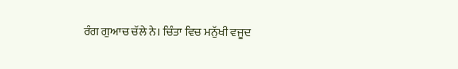ਰੰਗ ਗੁਆਚ ਚੱਲੇ ਨੇ। ਚਿੰਤਾ ਵਿਚ ਮਨੁੱਖੀ ਵਜੂਦ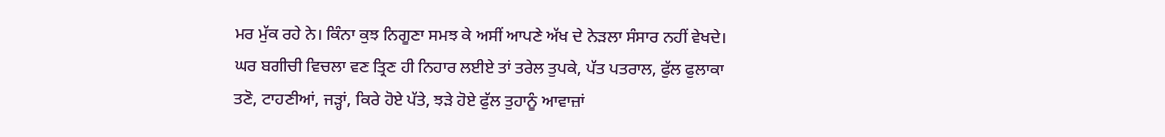ਮਰ ਮੁੱਕ ਰਹੇ ਨੇ। ਕਿੰਨਾ ਕੁਝ ਨਿਗੂਣਾ ਸਮਝ ਕੇ ਅਸੀਂ ਆਪਣੇ ਅੱਖ ਦੇ ਨੇੜਲਾ ਸੰਸਾਰ ਨਹੀਂ ਵੇਖਦੇ। ਘਰ ਬਗੀਚੀ ਵਿਚਲਾ ਵਣ ਤ੍ਰਿਣ ਹੀ ਨਿਹਾਰ ਲਈਏ ਤਾਂ ਤਰੇਲ ਤੁਪਕੇ, ਪੱਤ ਪਤਰਾਲ, ਫੁੱਲ ਫੁਲਾਕਾ ਤਣੋ, ਟਾਹਣੀਆਂ, ਜੜ੍ਹਾਂ, ਕਿਰੇ ਹੋਏ ਪੱਤੇ, ਝੜੇ ਹੋਏ ਫੁੱਲ ਤੁਹਾਨੂੰ ਆਵਾਜ਼ਾਂ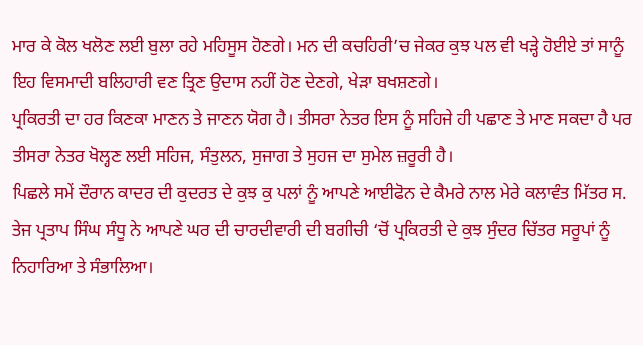ਮਾਰ ਕੇ ਕੋਲ ਖਲੋਣ ਲਈ ਬੁਲਾ ਰਹੇ ਮਹਿਸੂਸ ਹੋਣਗੇ। ਮਨ ਦੀ ਕਚਹਿਰੀ’ਚ ਜੇਕਰ ਕੁਝ ਪਲ ਵੀ ਖੜ੍ਹੇ ਹੋਈਏ ਤਾਂ ਸਾਨੂੰ ਇਹ ਵਿਸਮਾਦੀ ਬਲਿਹਾਰੀ ਵਣ ਤ੍ਰਿਣ ਉਦਾਸ ਨਹੀਂ ਹੋਣ ਦੇਣਗੇ, ਖੇੜਾ ਬਖਸ਼ਣਗੇ।
ਪ੍ਰਕਿਰਤੀ ਦਾ ਹਰ ਕਿਣਕਾ ਮਾਣਨ ਤੇ ਜਾਣਨ ਯੋਗ ਹੈ। ਤੀਸਰਾ ਨੇਤਰ ਇਸ ਨੂੰ ਸਹਿਜੇ ਹੀ ਪਛਾਣ ਤੇ ਮਾਣ ਸਕਦਾ ਹੈ ਪਰ ਤੀਸਰਾ ਨੇਤਰ ਖੋਲ੍ਹਣ ਲਈ ਸਹਿਜ, ਸੰਤੁਲਨ, ਸੁਜਾਗ ਤੇ ਸੁਹਜ ਦਾ ਸੁਮੇਲ ਜ਼ਰੂਰੀ ਹੈ।
ਪਿਛਲੇ ਸਮੇਂ ਦੌਰਾਨ ਕਾਦਰ ਦੀ ਕੁਦਰਤ ਦੇ ਕੁਝ ਕੁ ਪਲਾਂ ਨੂੰ ਆਪਣੇ ਆਈਫੋਨ ਦੇ ਕੈਮਰੇ ਨਾਲ ਮੇਰੇ ਕਲਾਵੰਤ ਮਿੱਤਰ ਸ. ਤੇਜ ਪ੍ਰਤਾਪ ਸਿੰਘ ਸੰਧੂ ਨੇ ਆਪਣੇ ਘਰ ਦੀ ਚਾਰਦੀਵਾਰੀ ਦੀ ਬਗੀਚੀ ‘ਚੋਂ ਪ੍ਰਕਿਰਤੀ ਦੇ ਕੁਝ ਸੁੰਦਰ ਚਿੱਤਰ ਸਰੂਪਾਂ ਨੂੰ ਨਿਹਾਰਿਆ ਤੇ ਸੰਭਾਲਿਆ।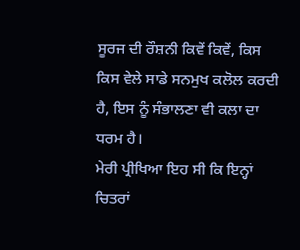ਸੂਰਜ ਦੀ ਰੌਸ਼ਨੀ ਕਿਵੇਂ ਕਿਵੇਂ, ਕਿਸ ਕਿਸ ਵੇਲੇ ਸਾਡੇ ਸਨਮੁਖ ਕਲੋਲ ਕਰਦੀ ਹੈ, ਇਸ ਨੂੰ ਸੰਭਾਲਣਾ ਵੀ ਕਲਾ ਦਾ ਧਰਮ ਹੈ।
ਮੇਰੀ ਪ੍ਰੀਖਿਆ ਇਹ ਸੀ ਕਿ ਇਨ੍ਹਾਂ ਚਿਤਰਾਂ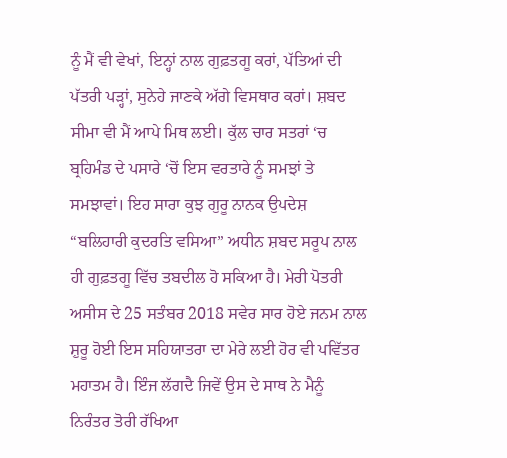ਨੂੰ ਮੈਂ ਵੀ ਵੇਖਾਂ, ਇਨ੍ਹਾਂ ਨਾਲ ਗੁਫ਼ਤਗੂ ਕਰਾਂ, ਪੱਤਿਆਂ ਦੀ ਪੱਤਰੀ ਪੜ੍ਹਾਂ, ਸੁਨੇਹੇ ਜਾਣਕੇ ਅੱਗੇ ਵਿਸਥਾਰ ਕਰਾਂ। ਸ਼ਬਦ ਸੀਮਾ ਵੀ ਮੈਂ ਆਪੇ ਮਿਥ ਲਈ। ਕੁੱਲ ਚਾਰ ਸਤਰਾਂ ‘ਚ ਬ੍ਰਹਿਮੰਡ ਦੇ ਪਸਾਰੇ ‘ਚੋਂ ਇਸ ਵਰਤਾਰੇ ਨੂੰ ਸਮਝਾਂ ਤੇ ਸਮਝਾਵਾਂ। ਇਹ ਸਾਰਾ ਕੁਝ ਗੁਰੂ ਨਾਨਕ ਉਪਦੇਸ਼ “ਬਲਿਹਾਰੀ ਕੁਦਰਤਿ ਵਸਿਆ” ਅਧੀਨ ਸ਼ਬਦ ਸਰੂਪ ਨਾਲ ਹੀ ਗੁਫ਼ਤਗੂ ਵਿੱਚ ਤਬਦੀਲ ਹੋ ਸਕਿਆ ਹੈ। ਮੇਰੀ ਪੋਤਰੀ ਅਸੀਸ ਦੇ 25 ਸਤੰਬਰ 2018 ਸਵੇਰ ਸਾਰ ਹੋਏ ਜਨਮ ਨਾਲ ਸ਼ੁਰੂ ਹੋਈ ਇਸ ਸਹਿਯਾਤਰਾ ਦਾ ਮੇਰੇ ਲਈ ਹੋਰ ਵੀ ਪਵਿੱਤਰ ਮਹਾਤਮ ਹੈ। ਇੰਜ ਲੱਗਦੈ ਜਿਵੇਂ ਉਸ ਦੇ ਸਾਥ ਨੇ ਮੈਨੂੰ ਨਿਰੰਤਰ ਤੋਰੀ ਰੱਖਿਆ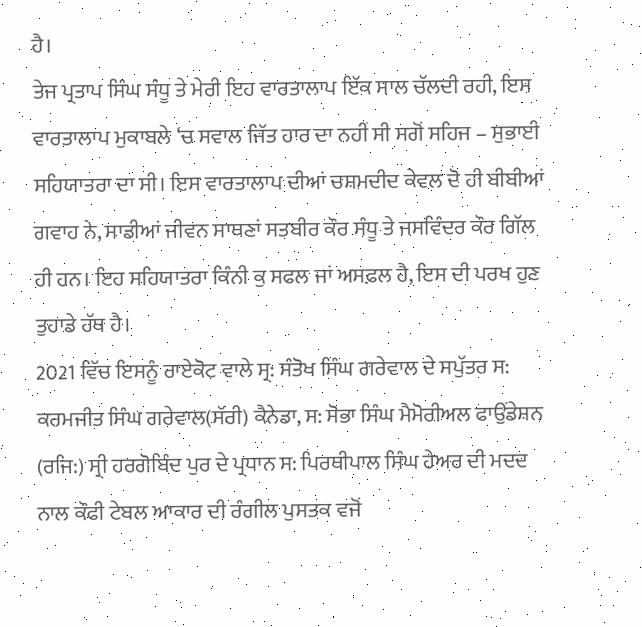ਹੈ।
ਤੇਜ ਪ੍ਰਤਾਪ ਸਿੰਘ ਸੰਧੂ ਤੇ ਮੇਰੀ ਇਹ ਵਾਰਤਾਲਾਪ ਇੱਕ ਸਾਲ ਚੱਲਦੀ ਰਹੀ, ਇਸ ਵਾਰਤਾਲਾਪ ਮੁਕਾਬਲੇ ‘ਚ ਸਵਾਲ ਜਿੱਤ ਹਾਰ ਦਾ ਨਹੀਂ ਸੀ ਸਗੋਂ ਸਹਿਜ – ਸੁਭਾਈ ਸਹਿਯਾਤਰਾ ਦਾ ਸੀ। ਇਸ ਵਾਰਤਾਲਾਪ ਦੀਆਂ ਚਸ਼ਮਦੀਦ ਕੇਵਲ ਦੋ ਹੀ ਬੀਬੀਆਂ ਗਵਾਹ ਨੇ, ਸਾਡੀਆਂ ਜੀਵਨ ਸਾਥਣਾਂ ਸਤਬੀਰ ਕੌਰ ਸੰਧੂ ਤੇ ਜਸਵਿੰਦਰ ਕੌਰ ਗਿੱਲ ਹੀ ਹਨ। ਇਹ ਸਹਿਯਾਤਰਾ ਕਿੰਨੀ ਕੁ ਸਫਲ ਜਾਂ ਅਸਫ਼ਲ ਹੈ, ਇਸ ਦੀ ਪਰਖ ਹੁਣ ਤੁਹਾਡੇ ਹੱਥ ਹੈ।
2021 ਵਿੱਚ ਇਸਨੂੰ ਰਾਏਕੋਟ ਵਾਲੇ ਸ੍ਰ: ਸੰਤੋਖ ਸਿੰਘ ਗਰੇਵਾਲ ਦੇ ਸਪੁੱਤਰ ਸ: ਕਰਮਜੀਤ ਸਿੰਘ ਗਰੇਵਾਲ(ਸੱਰੀ) ਕੈਨੇਡਾ, ਸ: ਸੋਭਾ ਸਿੰਘ ਮੈਮੋਰੀਅਲ ਫਾਉਂਡੇਸ਼ਨ (ਰਜਿ:) ਸ੍ਰੀ ਹਰਗੋਬਿੰਦ ਪੁਰ ਦੇ ਪ੍ਰਧਾਨ ਸ: ਪਿਰਥੀਪਾਲ ਸਿੰਘ ਹੇਅਰ ਦੀ ਮਦਦ ਨਾਲ ਕੌਫੀ ਟੇਬਲ ਆਕਾਰ ਦੀ ਰੰਗੀਲ ਪੁਸਤਕ ਵਜੋਂ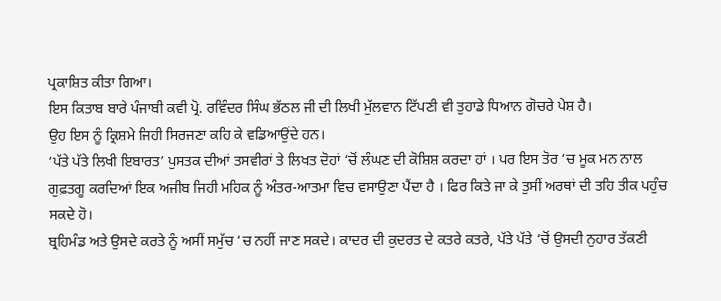ਪ੍ਰਕਾਸ਼ਿਤ ਕੀਤਾ ਗਿਆ।
ਇਸ ਕਿਤਾਬ ਬਾਰੇ ਪੰਜਾਬੀ ਕਵੀ ਪ੍ਰੋ. ਰਵਿੰਦਰ ਸਿੰਘ ਭੱਠਲ ਜੀ ਦੀ ਲਿਖੀ ਮੁੱਲਵਾਨ ਟਿੱਪਣੀ ਵੀ ਤੁਹਾਡੇ ਧਿਆਨ ਗੋਚਰੇ ਪੇਸ਼ ਹੈ।
ਉਹ ਇਸ ਨੂੰ ਕ੍ਰਿਸ਼ਮੇ ਜਿਹੀ ਸਿਰਜਣਾ ਕਹਿ ਕੇ ਵਡਿਆਉਂਦੇ ਹਨ।
‘ਪੱਤੇ ਪੱਤੇ ਲਿਖੀ ਇਬਾਰਤ’ ਪੁਸਤਕ ਦੀਆਂ ਤਸਵੀਰਾਂ ਤੇ ਲਿਖਤ ਦੋਹਾਂ ‘ਚੋਂ ਲੰਘਣ ਦੀ ਕੋਸ਼ਿਸ਼ ਕਰਦਾ ਹਾਂ । ਪਰ ਇਸ ਤੋਰ ‘ਚ ਮੂਕ ਮਨ ਨਾਲ ਗੁਫ਼ਤਗੂ ਕਰਦਿਆਂ ਇਕ ਅਜੀਬ ਜਿਹੀ ਮਹਿਕ ਨੂੰ ਅੰਤਰ-ਆਤਮਾ ਵਿਚ ਵਸਾਉਣਾ ਪੈਂਦਾ ਹੈ । ਫਿਰ ਕਿਤੇ ਜਾ ਕੇ ਤੁਸੀਂ ਅਰਥਾਂ ਦੀ ਤਹਿ ਤੀਕ ਪਹੁੰਚ ਸਕਦੇ ਹੋ।
ਬ੍ਰਹਿਮੰਡ ਅਤੇ ਉਸਦੇ ਕਰਤੇ ਨੂੰ ਅਸੀਂ ਸਮੁੱਚ ‘ਚ ਨਹੀਂ ਜਾਣ ਸਕਦੇ। ਕਾਦਰ ਦੀ ਕੁਦਰਤ ਦੇ ਕਤਰੇ ਕਤਰੇ, ਪੱਤੇ ਪੱਤੇ ‘ਚੋਂ ਉਸਦੀ ਨੁਹਾਰ ਤੱਕਣੀ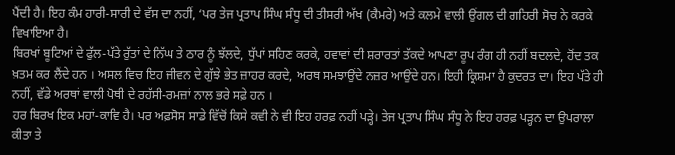ਪੈਂਦੀ ਹੈ। ਇਹ ਕੰਮ ਹਾਰੀ-ਸਾਰੀ ਦੇ ਵੱਸ ਦਾ ਨਹੀਂ, ‘ਪਰ ਤੇਜ ਪ੍ਰਤਾਪ ਸਿੰਘ ਸੰਧੂ ਦੀ ਤੀਸਰੀ ਅੱਖ (ਕੈਮਰੇ) ਅਤੇ ਕਲਮੇ ਵਾਲੀ ਉਂਗਲ ਦੀ ਗਹਿਰੀ ਸੋਚ ਨੇ ਕਰਕੇ ਵਿਖਾਇਆ ਹੈ।
ਬਿਰਖਾਂ ਬੂਟਿਆਂ ਦੇ ਫੁੱਲ-ਪੱਤੇ ਰੁੱਤਾਂ ਦੇ ਨਿੱਘ ਤੇ ਠਾਰ ਨੂੰ ਝੱਲਦੇ, ਧੁੱਪਾਂ ਸਹਿਣ ਕਰਕੇ, ਹਵਾਵਾਂ ਦੀ ਸ਼ਰਾਰਤਾਂ ਤੱਕਦੇ ਆਪਣਾ ਰੂਪ ਰੰਗ ਹੀ ਨਹੀਂ ਬਦਲਦੇ, ਹੋਂਦ ਤਕ ਖ਼ਤਮ ਕਰ ਲੈਂਦੇ ਹਨ । ਅਸਲ ਵਿਚ ਇਹ ਜੀਵਨ ਦੇ ਗੁੱਝੇ ਭੇਤ ਜ਼ਾਹਰ ਕਰਦੇ, ਅਰਥ ਸਮਝਾਉਂਦੇ ਨਜ਼ਰ ਆਉਂਦੇ ਹਨ। ਇਹੀ ਕ੍ਰਿਸ਼ਮਾ ਹੈ ਕੁਦਰਤ ਦਾ। ਇਹ ਪੱਤੇ ਹੀ ਨਹੀਂ, ਵੱਡੇ ਅਰਥਾਂ ਵਾਲੀ ਪੋਥੀ ਦੇ ਰਹੱਸੀ-ਰਮਜ਼ਾਂ ਨਾਲ ਭਰੇ ਸਫ਼ੇ ਹਨ ।
ਹਰ ਬਿਰਖ ਇਕ ਮਹਾਂ-ਕਾਵਿ ਹੈ। ਪਰ ਅਫ਼ਸੋਸ ਸਾਡੇ ਵਿੱਚੋਂ ਕਿਸੇ ਕਵੀ ਨੇ ਵੀ ਇਹ ਹਰਫ਼ ਨਹੀਂ ਪੜ੍ਹੇ। ਤੇਜ ਪ੍ਰਤਾਪ ਸਿੰਘ ਸੰਧੂ ਨੇ ਇਹ ਹਰਫ਼ ਪੜ੍ਹਨ ਦਾ ਉਪਰਾਲਾ ਕੀਤਾ ਤੇ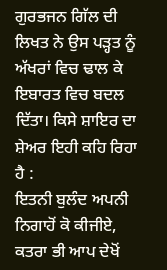ਗੁਰਭਜਨ ਗਿੱਲ ਦੀ ਲਿਖਤ ਨੇ ਉਸ ਪੜ੍ਹਤ ਨੂੰ ਅੱਖਰਾਂ ਵਿਚ ਢਾਲ ਕੇ ਇਬਾਰਤ ਵਿਚ ਬਦਲ ਦਿੱਤਾ। ਕਿਸੇ ਸ਼ਾਇਰ ਦਾ ਸ਼ੇਅਰ ਇਹੀ ਕਹਿ ਰਿਹਾ ਹੈ :
ਇਤਨੀ ਬੁਲੰਦ ਅਪਨੀ
ਨਿਗਾਹੋਂ ਕੋ ਕੀਜੀਏ,
ਕਤਰਾ ਭੀ ਆਪ ਦੇਖੋਂ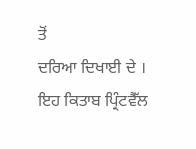ਤੋਂ
ਦਰਿਆ ਦਿਖਾਈ ਦੇ ।
ਇਹ ਕਿਤਾਬ ਪ੍ਰਿੰਟਵੈੱਲ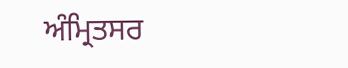ਅੰਮ੍ਰਿਤਸਰ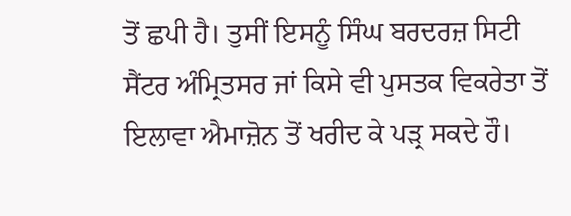ਤੋਂ ਛਪੀ ਹੈ। ਤੁਸੀਂ ਇਸਨੂੰ ਸਿੰਘ ਬਰਦਰਜ਼ ਸਿਟੀ ਸੈਂਟਰ ਅੰਮ੍ਰਿਤਸਰ ਜਾਂ ਕਿਸੇ ਵੀ ਪੁਸਤਕ ਵਿਕਰੇਤਾ ਤੋਂ ਇਲਾਵਾ ਐਮਾਜ਼ੋਨ ਤੋਂ ਖਰੀਦ ਕੇ ਪੜ੍ਰ ਸਕਦੇ ਹੌ।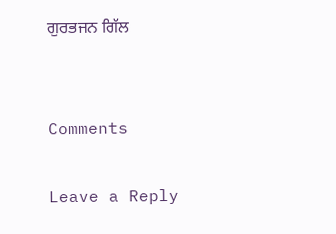ਗੁਰਭਜਨ ਗਿੱਲ


Comments

Leave a Reply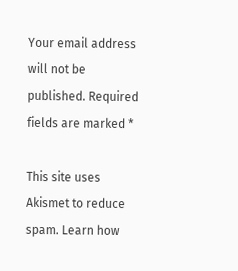Your email address will not be published. Required fields are marked *

This site uses Akismet to reduce spam. Learn how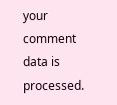your comment data is processed.